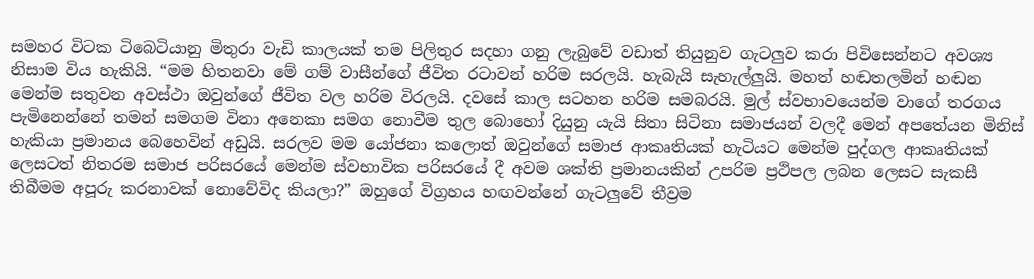සමහර විටක ටිබෙටියානු මිතුරා වැඩි කාලයක් තම පිලිතුර සදහා ගනු ලැබුවේ වඩාත් තියුනුව ගැටලුව කරා පිවිසෙන්නට අවශ්‍ය නිසාම විය හැකියි. “මම හිතනවා මේ ගම් වාසීන්ගේ ජීවිත රටාවන් හරිම සරලයි. හැබැයි සැහැල්ලුයි. මහත් හඬතලමින් හඬන මෙන්ම සතුවන අවස්ථා ඔවුන්ගේ ජීවිත වල හරිම විරලයි. දවසේ කාල සටහන හරිම සමබරයි. මුල් ස්වභාවයෙන්ම වාගේ තරගය පැමිනෙන්නේ තමන් සමගම විනා අනෙකා සමග නොවීම තුල බොහෝ දියුනු යැයි සිතා සිටිනා සමාජයන් වලදී මෙන් අපතේයන මිනිස් හැකියා ප්‍රමානය බෙහෙවින් අඩුයි. සරලව මම යෝජනා කලොත් ඔවුන්ගේ සමාජ ආකෘතියක් හැටියට මෙන්ම පුද්ගල ආකෘතියක් ලෙසටත් නිතරම සමාජ පරිසරයේ මෙන්ම ස්වභාවික පරිසරයේ දී අවම ශක්ති ප්‍රමානයකින් උපරිම ප්‍රථිපල ලබන ලෙසට සැකසී තිබීමම අපූරු කරනාවක් නොවේවිද කියලා?” ඔහුගේ විග්‍රහය හඟවන්නේ ගැටලුවේ තීව්‍රම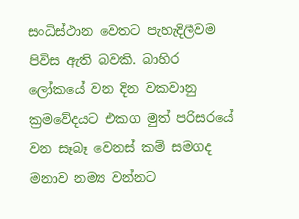සංධිස්ථාන වෙතට පැහැදිලීවම පිවිස ඇති බවකි. බාහිර ලෝකයේ වන දින වකවානු ක්‍රමවේදයට එකග මුත් පරිසරයේ වන සෑබෑ වෙනස් කම් සමගද මනාව නම්‍ය වන්නට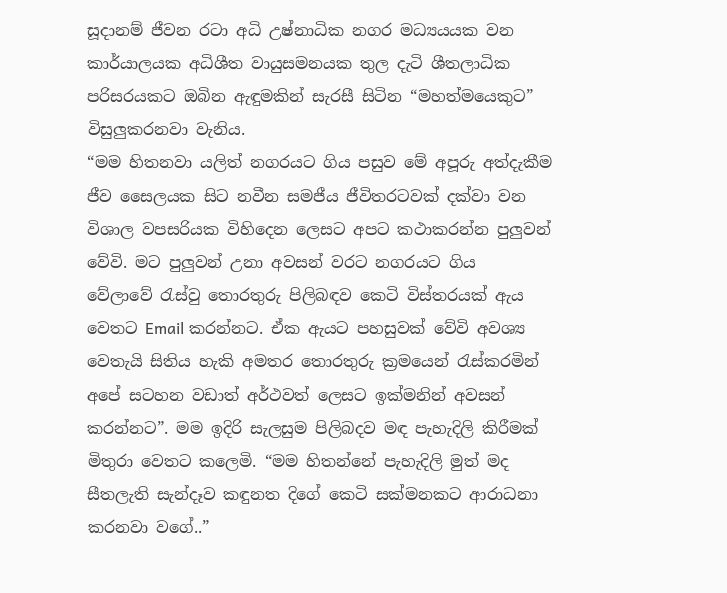සූදානම් ජීවන රටා අධි උෂ්නාධික නගර මධ්‍යයයක වන කාර්යාලයක අධිශීත වායුසමනයක තුල දැටි ශීතලාධික පරිසරයකට ඔබින ඇඳුමකින් සැරසී සිටින “මහත්මයෙකුට” විසුලුකරනවා වැනිය.
“මම හිතනවා යලිත් නගරයට ගිය පසුව මේ අපූරු අත්දැකීම ජීව සෛලයක සිට නවීන සමජීය ජීවිතරටවක් දක්වා වන විශාල වපසරියක විහිදෙන ලෙසට අපට කථාකරන්න පුලුවන් වේවි. මට පුලුවන් උනා අවසන් වරට නගරයට ගිය වේලාවේ ‍රැස්වු තොරතුරු පිලිබඳව කෙටි විස්තරයක් ඇය වෙතට Email කරන්නට. ඒක ඇයට පහසුවක් වේවි අවශ්‍ය වෙතැයි සිතිය හැකි අමතර තොරතුරු ක්‍රමයෙන් ‍රැස්කරමින් අපේ සටහන වඩාත් අර්ථවත් ලෙසට ඉක්මනින් අවසන් කරන්නට”. මම ඉදිරි සැලසුම පිලිබදව මඳ පැහැදිලි කිරීමක් මිතුරා වෙතට කලෙමි. “මම හිතන්නේ පැහැදිලි මුත් මද සීතලැති සැන්දෑව කඳුනත දිගේ කෙටි සක්මනකට ආරාධනා කරනවා වගේ..”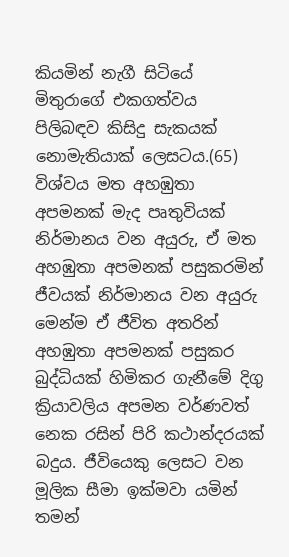කියමින් නැගී සිටියේ මිතුරාගේ එකගත්වය පිලිබඳව කිසිදු සැකයක් නොමැතියාක් ලෙසටය.(65)
විශ්වය මත අහඹුතා අපමනක් මැද පෘතුවියක් නිර්මානය වන අයුරු, ඒ මත අහඹුතා අපමනක් පසුකරමින් ජීවයක් නිර්මානය වන අයුරු මෙන්ම ඒ ජීවිත අතරින් අහඹුතා අපමනක් පසුකර බුද්ධියක් හිමිකර ගැනීමේ දිගු ක්‍රියාවලිය අපමන වර්ණවත් නෙක රසින් පිරි කථාන්දරයක් බදුය. ජීවියෙකු ලෙසට වන මූලික සීමා ඉක්මවා යමින් තමන්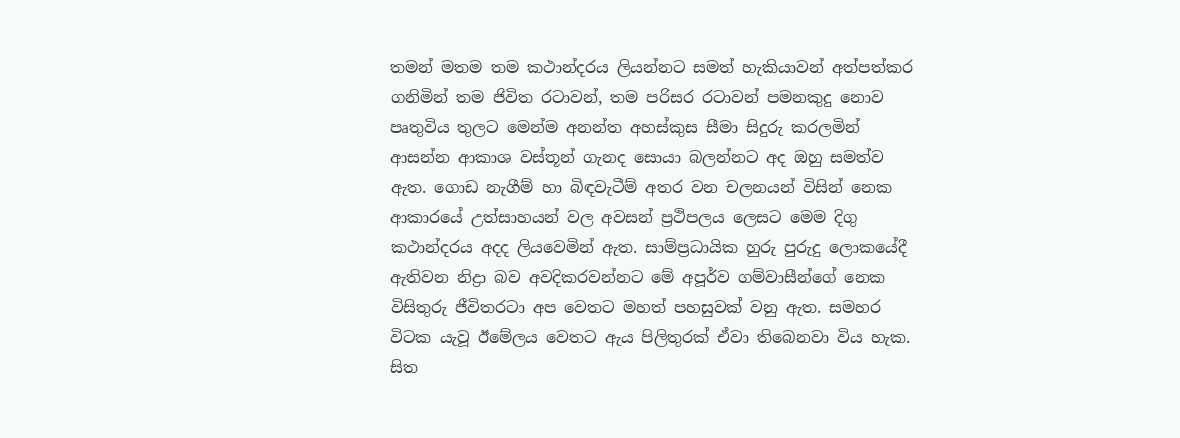තමන් මතම තම කථාන්දරය ලියන්නට සමත් හැකියාවන් අත්පත්කර ගනිමින් තම ජිවිත රටාවන්, තම පරිසර රටාවන් පමනකුදු නොව පෘතුවිය තුලට මෙන්ම අනන්ත අහස්කුස සීමා සිදුරු කරලමින් ආසන්න ආකාශ වස්තූන් ගැනද සොයා බලන්නට අද ඔහු සමත්ව ඇත. ගොඩ නැගීම් හා බිඳවැටීම් අතර වන චලනයන් විසින් නෙක ආකාරයේ උත්සාහයන් වල අවසන් ප්‍රථිපලය ලෙසට මෙම දිගු කථාන්දරය අදද ලියවෙමින් ඇත. සාම්ප්‍රධායික හුරු පුරුදු ලොකයේදී ඇතිවන නිද්‍රා බව අවදිකරවන්නට මේ අපූර්ව ගම්වාසීන්ගේ නෙක විසිතුරු ජීවිතරටා අප වෙතට මහත් පහසුවක් වනු ඇත. සමහර විටක යැවූ ඊමේලය වෙතට ඇය පිලිතුරක් ඒවා තිබෙනවා විය හැක. සිත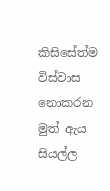කිසිසේත්ම විස්වාස නොකරන මුත් ඇය සියල්ල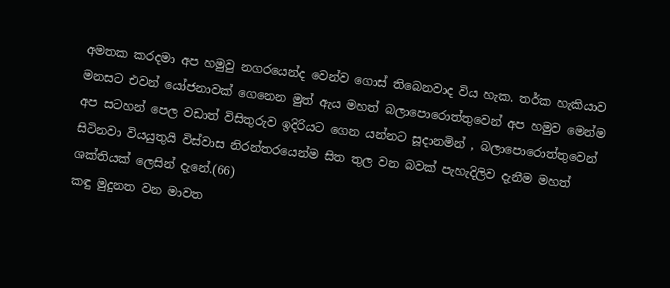අමතක කරදමා අප හමුවු නගරයෙන්ද වෙන්ව ගොස් තිබෙනවාද විය හැක. තර්ක හැකියාව මනසට එවන් යෝජනාවක් ගෙනෙන මුත් ඇය මහත් බලාපොරොත්තුවෙන් අප හමුව මෙන්ම අප සටහන් පෙල වඩාත් විසිතුරුව ඉදිරියට ගෙන යන්නට සූදානමින් , බලාපොරොත්තුවෙන් සිටිනවා වියයුතුයි විස්වාස නිරන්තරයෙන්ම සිත තුල වන බවක් පැහැදිලිව දැනීම මහත් ශක්තියක් ලෙසින් දැනේ.(66)
කඳු මුදුනත වන මාවත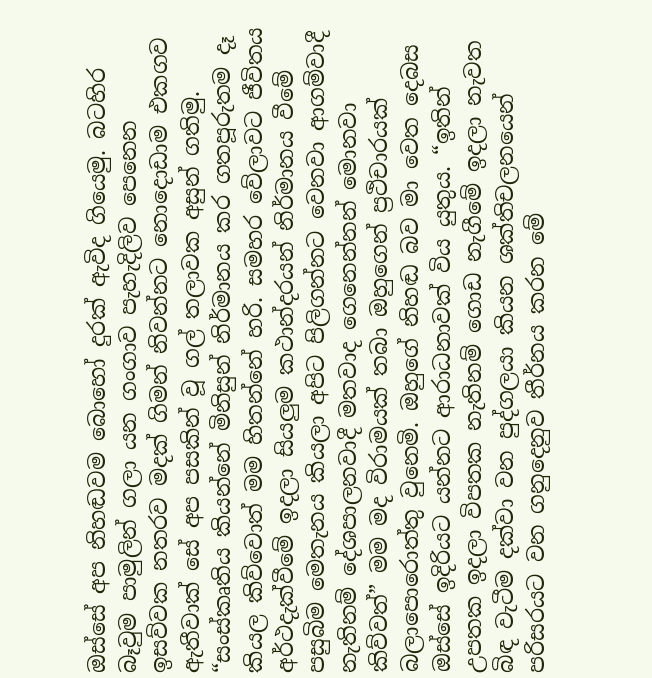ඔස්සේ අප නිහඬවම බොහෝ දුරක් ඇවිද ගියෙමු. බටහිර බෑවුම පාමුලින් ගලා යන ගංගාව පැහැදිලිව පෙනෙන ඉසව්වක නතරව මදක් ගිමන් නිවන්නට නොදොඩාම එකගව ඇතීවාක් සේ අප පසකින් වූ ගල් තලාවක අසුන් ගතිමු. “සංස්කෘතිය කියන්නේ මිනිසුන් නිර්මානය කර ගතපූරුතම දෑ කියල කිව්වොත් මම හිතන්නේ හරි. සමහර වේලාවට ජීවිතය අර්ථදැක්වීමේ ඉදලා සියලුම කථාන්දරයන් නිර්මානය වීමේ පසුබිම මෙතැනය කියලා අපිට පිලිගන්නට වෙනවා ආගම්වාදී නැතිනම් දේශපාලනවාදී මතවාද ගෙනෙන්නන් මොනවා කිව්වත්” මම මද විරාමයක් තබා ඔහුගෙන් ප්‍රථිචාරයක් බලාපොරොත්තු වුනෙමි. ඔහුගේ නිහඬ බව මා වෙත දෙබස ඔස්සේ ඉදිරියට යන්නට ආරාධනාවක් විය යුතුය. “ඉතින් උපතක ඉදලා විපතක නැතිනම් ගොඩ නැගීමේ ඉදලා නැවත බිඳ වැටීම දක්වා වන පුද්ගලයා කියන ශක්තිචලනයෙන් පරිසරයට වන ගනුදෙනුව තීර්නය කරන මේ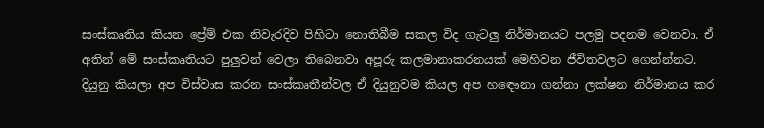සංස්කෘතිය කියන ප්‍රේම් එක නිවැරදිව පිහිටා නොතිබීම සකල විද ගැටලු නිර්මානයට පලමු පදනම වෙනවා. ඒ අතින් මේ සංස්කෘතියට පුලුවන් වෙලා තිබෙනවා අපූරු කලමානාකරනයක් මෙහිවන ජීවිතවලට ගෙන්න්නට. දියුනු කියලා අප විස්වාස කරන සංස්කෘතීන්වල ඒ දියුනුවම කියල අප හඳෞනා ගන්නා ලක්ෂන නිර්මානය කර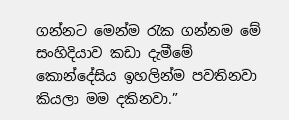ගන්නට මෙන්ම ‍රැක ගන්නම මේ සංහිදියාව කඩා දැමීමේ කොන්දේසිය ඉහලින්ම පවතිනවා කියලා මම දකිනවා.”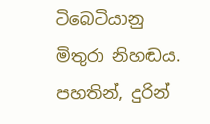ටිබෙටියානු මිතුරා නිහඬය. පහතින්, දුරින්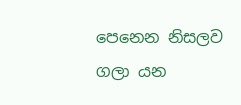පෙනෙන නිසලව ගලා යන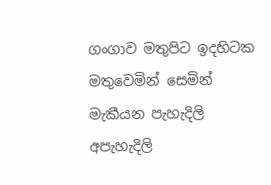ගංගාව මතුපිට ඉදහිටක මතුවෙමින් සෙමින් මැකීයන පැහැදිලි අපැහැදිලි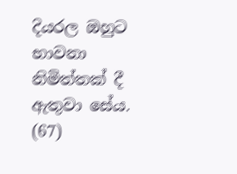දියරල ඔහුට භාවනා නිමිත්තක් දී ඇතුවා සේය. (67)